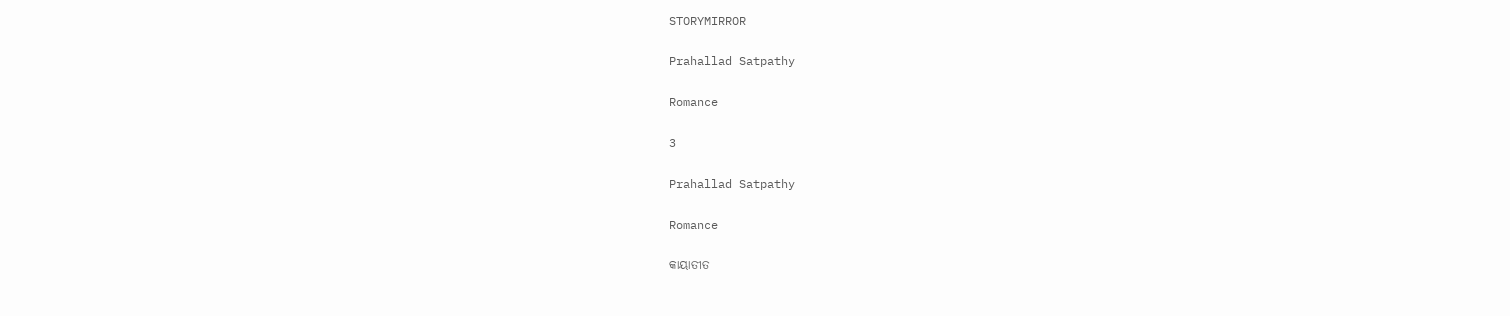STORYMIRROR

Prahallad Satpathy

Romance

3

Prahallad Satpathy

Romance

କାୟାତୀତ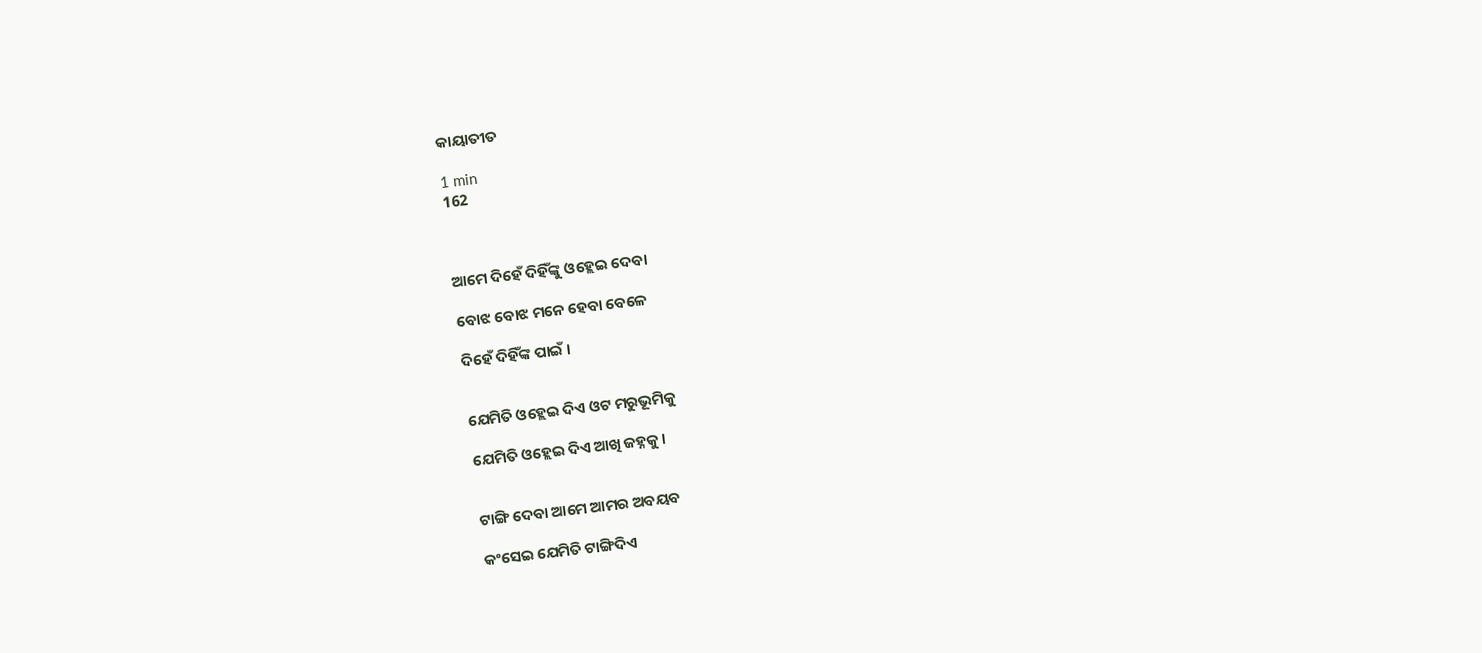କାୟାତୀତ

1 min
162



ଆମେ ଦିହେଁ ଦିହିଁଙ୍କୁ ଓହ୍ଲେଇ ଦେବା

ବୋଝ ବୋଝ ମନେ ହେବା ବେଳେ

ଦିହେଁ ଦିହିଁଙ୍କ ପାଇଁ ।


ଯେମିତି ଓହ୍ଲେଇ ଦିଏ ଓଟ ମରୁଭୂମିକୁ

ଯେମିତି ଓହ୍ଲେଇ ଦିଏ ଆଖି ଜହ୍ନକୁ।


ଟାଙ୍ଗି ଦେବା ଆମେ ଆମର ଅବୟବ

କଂସେଇ ଯେମିତି ଟାଙ୍ଗିଦିଏ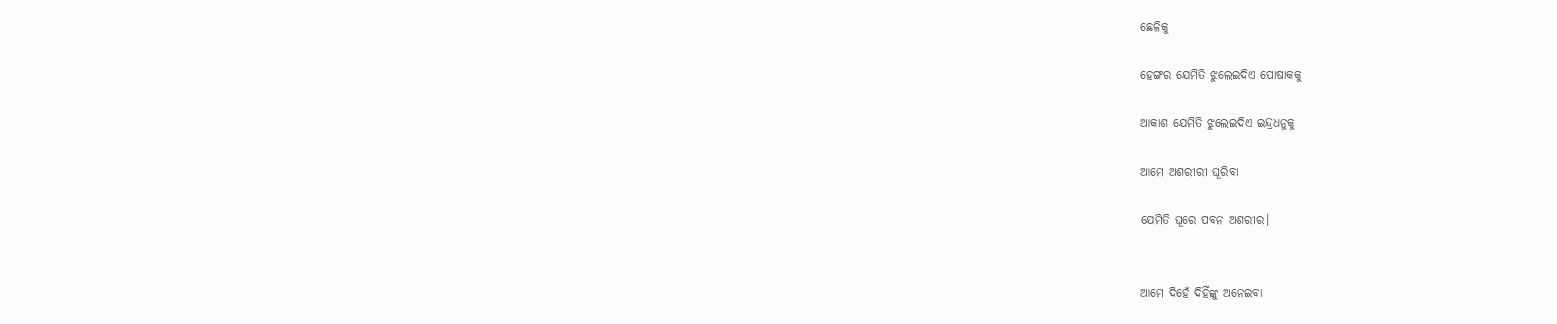ଛେଳିକୁ

ହେଙ୍ଗର ଯେମିତି ଝୁଲେଇଦିଏ ପୋଷାକକୁ

ଆକାଶ ଯେମିତି ଝୁଲେଇଦିଏ ଇନ୍ଦ୍ରଧନୁକୁ

ଆମେ ଅଶରୀରୀ ଘୂରିବା

ଯେମିତି ଘୂରେ ପବନ ଅଶରୀର।


ଆମେ ଦିହେଁ ଦିହିଁଙ୍କୁ ଅନେଇବା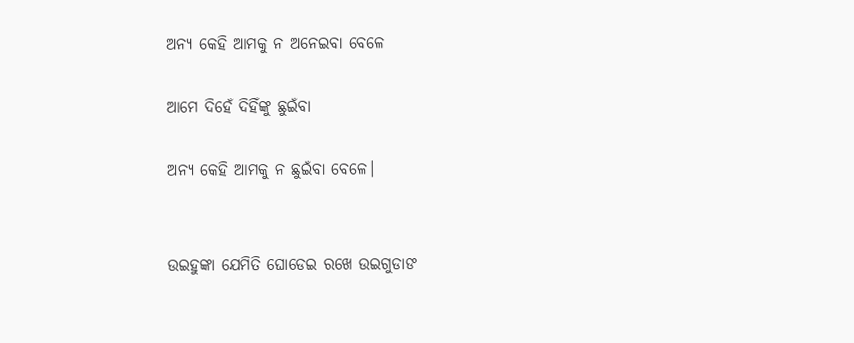ଅନ୍ୟ କେହି ଆମକୁ ନ ଅନେଇବା ବେଳେ

ଆମେ ଦିହେଁ ଦିହିଁଙ୍କୁ ଛୁଇଁବା

ଅନ୍ୟ କେହି ଆମକୁ ନ ଛୁଇଁବା ବେଳେ।


ଉଇହୁଙ୍କା ଯେମିତି ଘୋଡେଇ ରଖେ ଉଇଗୁଡାଙ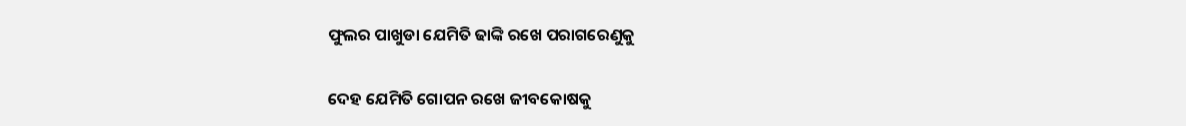ଫୁଲର ପାଖୁଡା ଯେମିତି ଢାଙ୍କି ରଖେ ପରାଗରେଣୁକୁ

ଦେହ ଯେମିତି ଗୋପନ ରଖେ ଜୀବକୋଷକୁ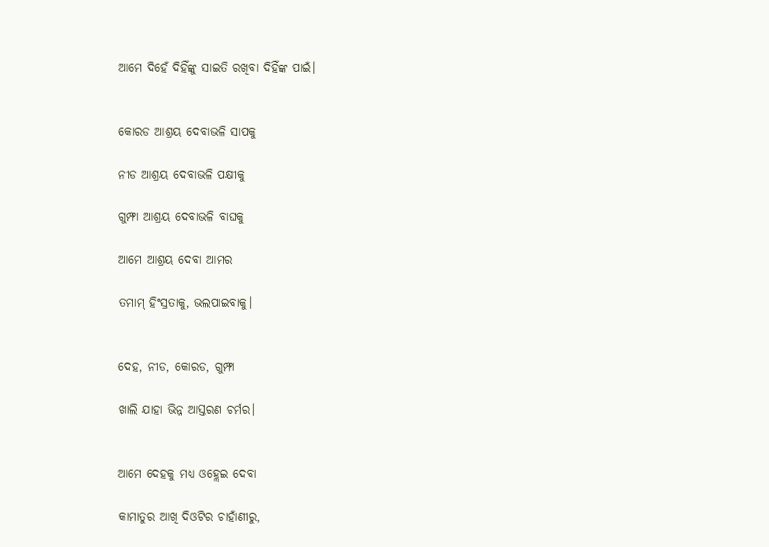ଆମେ ଦିହେଁ ଦିହିଁଙ୍କୁ ସାଇତି ରଖିବା ଦିହିଁଙ୍କ ପାଇଁ।


କୋରଡ ଆଶ୍ରୟ ଦେବାଭଳି ସାପକୁ

ନୀଡ ଆଶ୍ରୟ ଦେବାଭଳି ପକ୍ଷୀକୁ

ଗୁମ୍ଫା ଆଶ୍ରୟ ଦେବାଭଳି ବାଘକୁ

ଆମେ ଆଶ୍ରୟ ଦେବା ଆମର

ତମାମ୍ ହିଂସ୍ରତାକୁ, ଭଲପାଇବାକୁ।


ଦେହ, ନୀଡ, କୋରଡ, ଗୁମ୍ଫା

ଖାଲି ଯାହା ଭିନ୍ନ ଆସ୍ତରଣ ଚର୍ମର।


ଆମେ ଦେହକୁ ମଧ୍ୟ ଓହ୍ଲେଇ ଦେବା

କାମାତୁର ଆଖି ଦିଓଟିର ଚାହାଁଣୀରୁ,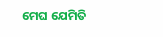ମେଘ ଯେମିତି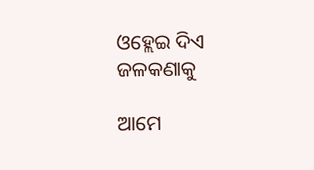ଓହ୍ଲେଇ ଦିଏ ଜଳକଣାକୁ

ଆମେ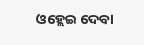ଓହ୍ଲେଇ ଦେବା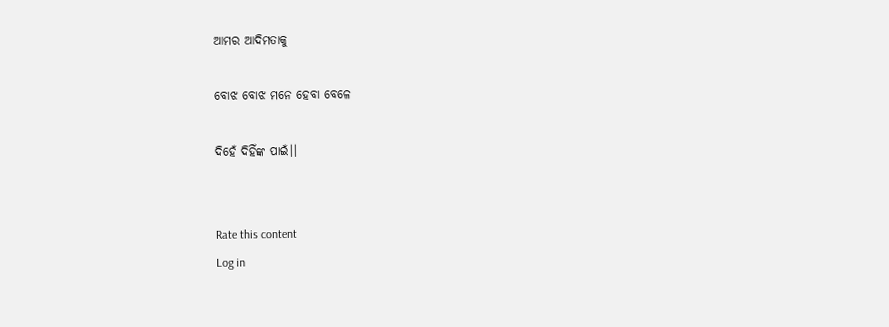ଆମର ଆଦିମତାକୁ

ବୋଝ ବୋଝ ମନେ ହେବା ବେଳେ

ଦିହେଁ ଦିହିଁଙ୍କ ପାଇଁ।।


Rate this content
Log in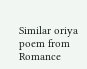Similar oriya poem from Romance